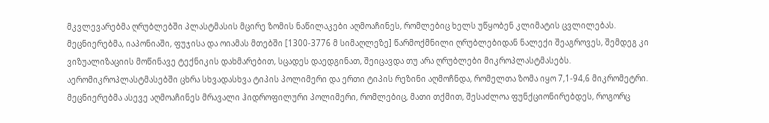მკვლევარებმა ღრუბლებში პლასტმასის მცირე ზომის ნაწილაკები აღმოაჩინეს, რომლებიც ხელს უწყობენ კლიმატის ცვლილებას.
მეცნიერებმა, იაპონიაში, ფუჯისა და ოიამას მთებში [1300-3776 მ სიმაღლეზე] წარმოქმნილი ღრუბლებიდან ნალექი შეაგროვეს, შემდეგ კი ვიზუალიზაციის მოწინავე ტექნიკის დახმარებით, სცადეს დაედგინათ, შეიცავდა თუ არა ღრუბლები მიკროპლასტმასებს.
აერომიკროპლასტმასებში ცხრა სხვადასხვა ტიპის პოლიმერი და ერთი ტიპის რეზინი აღმოჩნდა, რომელთა ზომა იყო 7,1-94,6 მიკრომეტრი.
მეცნიერებმა ასევე აღმოაჩინეს მრავალი ჰიდროფილური პოლიმერი, რომლებიც, მათი თქმით, შესაძლოა ფუნქციონირებდეს, როგორც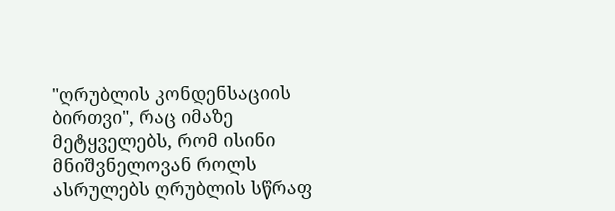"ღრუბლის კონდენსაციის ბირთვი", რაც იმაზე მეტყველებს, რომ ისინი მნიშვნელოვან როლს ასრულებს ღრუბლის სწრაფ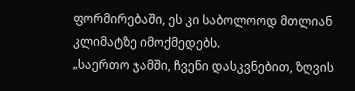ფორმირებაში, ეს კი საბოლოოდ მთლიან კლიმატზე იმოქმედებს.
„საერთო ჯამში, ჩვენი დასკვნებით, ზღვის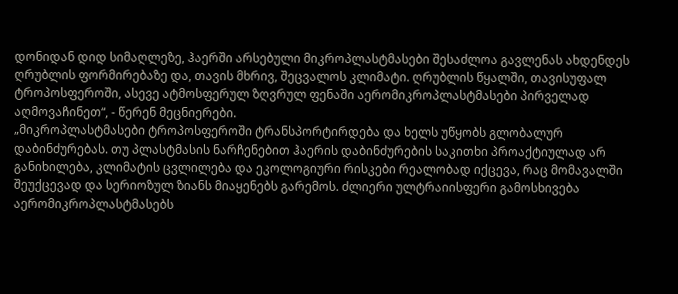დონიდან დიდ სიმაღლეზე, ჰაერში არსებული მიკროპლასტმასები შესაძლოა გავლენას ახდენდეს ღრუბლის ფორმირებაზე და, თავის მხრივ, შეცვალოს კლიმატი. ღრუბლის წყალში, თავისუფალ ტროპოსფეროში, ასევე ატმოსფერულ ზღვრულ ფენაში აერომიკროპლასტმასები პირველად აღმოვაჩინეთ“, - წერენ მეცნიერები.
„მიკროპლასტმასები ტროპოსფეროში ტრანსპორტირდება და ხელს უწყობს გლობალურ დაბინძურებას. თუ პლასტმასის ნარჩენებით ჰაერის დაბინძურების საკითხი პროაქტიულად არ განიხილება, კლიმატის ცვლილება და ეკოლოგიური რისკები რეალობად იქცევა, რაც მომავალში შეუქცევად და სერიოზულ ზიანს მიაყენებს გარემოს. ძლიერი ულტრაიისფერი გამოსხივება აერომიკროპლასტმასებს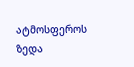ატმოსფეროს ზედა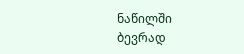ნაწილში ბევრად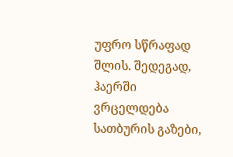უფრო სწრაფად შლის. შედეგად, ჰაერში ვრცელდება სათბურის გაზები,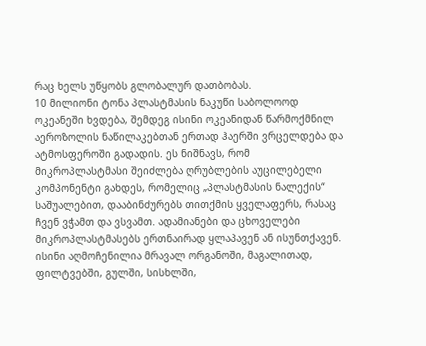რაც ხელს უწყობს გლობალურ დათბობას.
10 მილიონი ტონა პლასტმასის ნაკუწი საბოლოოდ ოკეანეში ხვდება, შემდეგ ისინი ოკეანიდან წარმოქმნილ აეროზოლის ნაწილაკებთან ერთად ჰაერში ვრცელდება და ატმოსფეროში გადადის. ეს ნიშნავს, რომ მიკროპლასტმასი შეიძლება ღრუბლების აუცილებელი კომპონენტი გახდეს, რომელიც „პლასტმასის ნალექის“ საშუალებით, დააბინძურებს თითქმის ყველაფერს, რასაც ჩვენ ვჭამთ და ვსვამთ. ადამიანები და ცხოველები მიკროპლასტმასებს ერთნაირად ყლაპავენ ან ისუნთქავენ. ისინი აღმოჩენილია მრავალ ორგანოში, მაგალითად, ფილტვებში, გულში, სისხლში,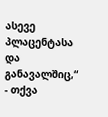ასევე პლაცენტასა და განავალშიც,“ - თქვა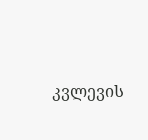კვლევის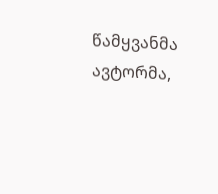წამყვანმა ავტორმა,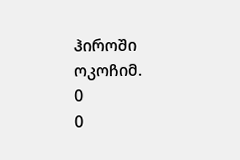ჰიროში ოკოჩიმ.
0
0